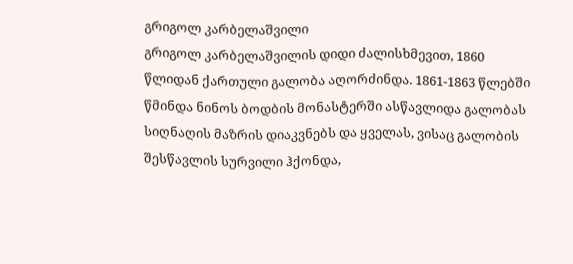გრიგოლ კარბელაშვილი
გრიგოლ კარბელაშვილის დიდი ძალისხმევით, 1860 წლიდან ქართული გალობა აღორძინდა. 1861-1863 წლებში წმინდა ნინოს ბოდბის მონასტერში ასწავლიდა გალობას სიღნაღის მაზრის დიაკვნებს და ყველას, ვისაც გალობის შესწავლის სურვილი ჰქონდა,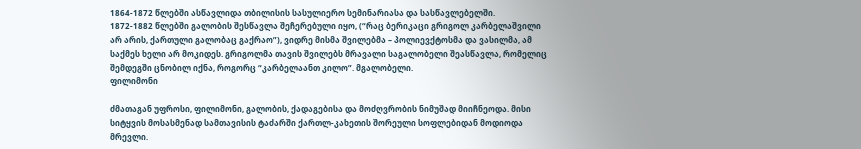1864-1872 წლებში ასწავლიდა თბილისის სასულიერო სემინარიასა და სასწავლებელში.
1872-1882 წლებში გალობის შესწავლა შეჩერებული იყო, (“რაც ბერიკაცი გრიგოლ კარბელაშვილი არ არის, ქართული გალობაც გაქრაო”), ვიდრე მისმა შვილებმა – პოლიევქტოსმა და ვასილმა, ამ საქმეს ხელი არ მოკიდეს. გრიგოლმა თავის შვილებს მრავალი საგალობელი შეასწავლა, რომელიც შემდეგში ცნობილ იქნა, როგორც “კარბელაანთ კილო”. მგალობელი.
ფილიმონი

ძმათაგან უფროსი, ფილიმონი, გალობის, ქადაგებისა და მოძღვრობის ნიმუშად მიიჩნეოდა. მისი სიტყვის მოსასმენად სამთავისის ტაძარში ქართლ-კახეთის შორეული სოფლებიდან მოდიოდა მრევლი.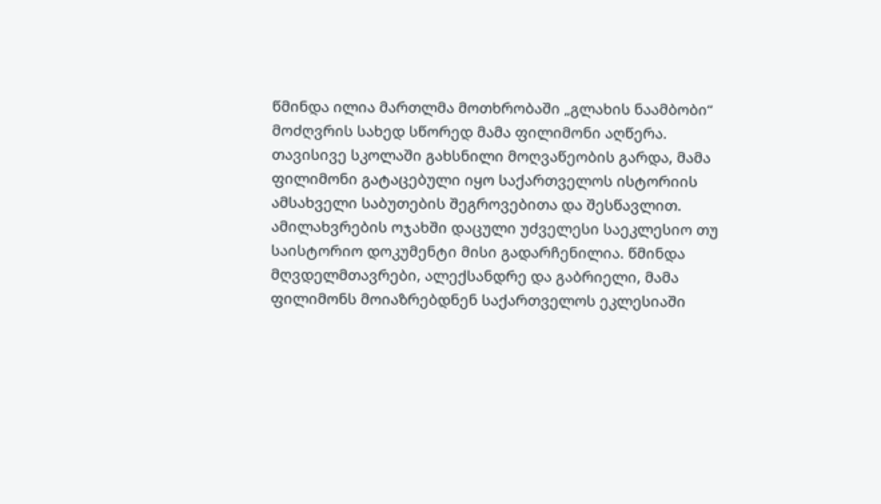წმინდა ილია მართლმა მოთხრობაში „გლახის ნაამბობი“ მოძღვრის სახედ სწორედ მამა ფილიმონი აღწერა.
თავისივე სკოლაში გახსნილი მოღვაწეობის გარდა, მამა ფილიმონი გატაცებული იყო საქართველოს ისტორიის ამსახველი საბუთების შეგროვებითა და შესწავლით. ამილახვრების ოჯახში დაცული უძველესი საეკლესიო თუ საისტორიო დოკუმენტი მისი გადარჩენილია. წმინდა მღვდელმთავრები, ალექსანდრე და გაბრიელი, მამა ფილიმონს მოიაზრებდნენ საქართველოს ეკლესიაში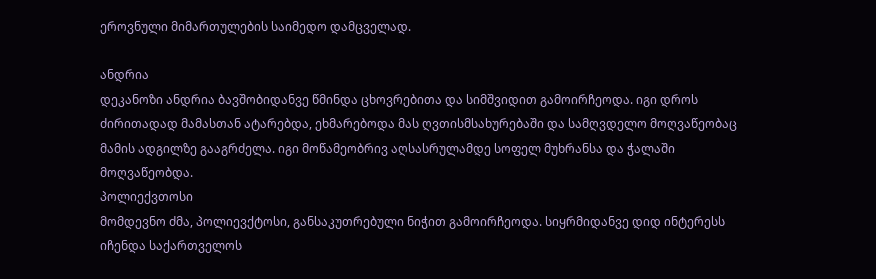ეროვნული მიმართულების საიმედო დამცველად.

ანდრია
დეკანოზი ანდრია ბავშობიდანვე წმინდა ცხოვრებითა და სიმშვიდით გამოირჩეოდა. იგი დროს ძირითადად მამასთან ატარებდა, ეხმარებოდა მას ღვთისმსახურებაში და სამღვდელო მოღვაწეობაც მამის ადგილზე გააგრძელა. იგი მოწამეობრივ აღსასრულამდე სოფელ მუხრანსა და ჭალაში მოღვაწეობდა.
პოლიექვთოსი
მომდევნო ძმა, პოლიევქტოსი, განსაკუთრებული ნიჭით გამოირჩეოდა. სიყრმიდანვე დიდ ინტერესს იჩენდა საქართველოს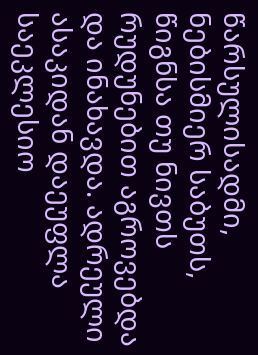წარსულისადმი, ნებისმიერ საბუთს, წიგნსა თუ ნივთს რუდუნებით აგროვებდა და ინახავდა. ადრეული ასაკიდან დაეუფლა საეკლესიო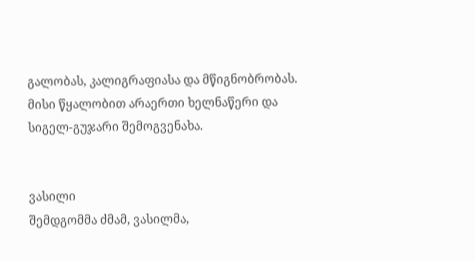გალობას, კალიგრაფიასა და მწიგნობრობას. მისი წყალობით არაერთი ხელნაწერი და სიგელ-გუჯარი შემოგვენახა.


ვასილი
შემდგომმა ძმამ, ვასილმა,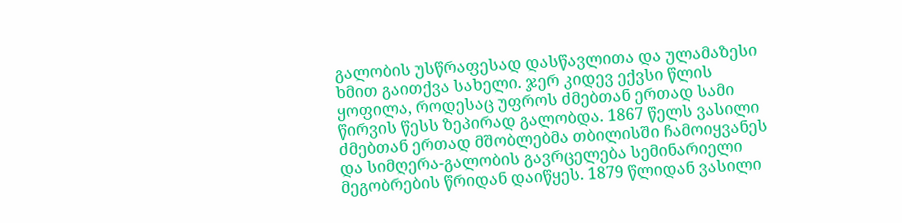გალობის უსწრაფესად დასწავლითა და ულამაზესი ხმით გაითქვა სახელი. ჯერ კიდევ ექვსი წლის ყოფილა, როდესაც უფროს ძმებთან ერთად სამი წირვის წესს ზეპირად გალობდა. 1867 წელს ვასილი ძმებთან ერთად მშობლებმა თბილისში ჩამოიყვანეს და სიმღერა-გალობის გავრცელება სემინარიელი მეგობრების წრიდან დაიწყეს. 1879 წლიდან ვასილი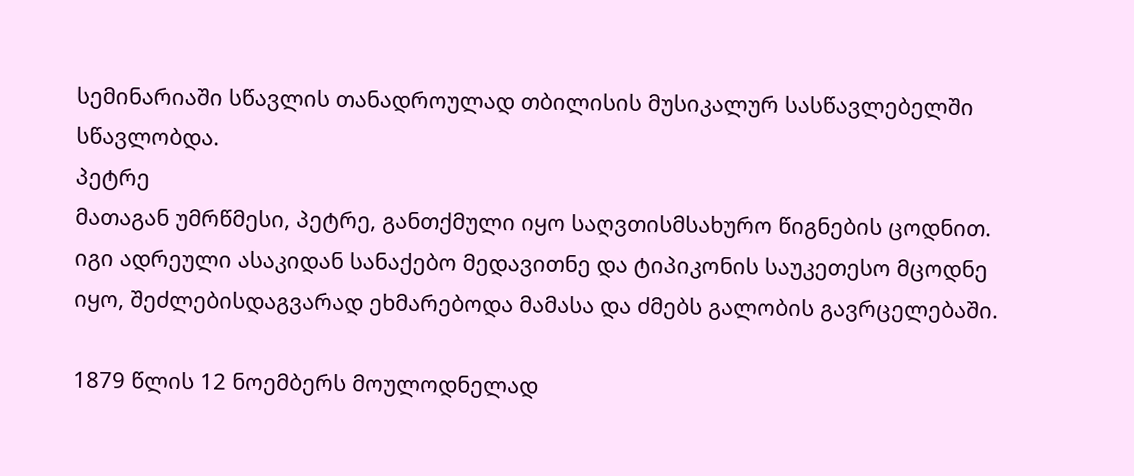სემინარიაში სწავლის თანადროულად თბილისის მუსიკალურ სასწავლებელში სწავლობდა.
პეტრე
მათაგან უმრწმესი, პეტრე, განთქმული იყო საღვთისმსახურო წიგნების ცოდნით. იგი ადრეული ასაკიდან სანაქებო მედავითნე და ტიპიკონის საუკეთესო მცოდნე იყო, შეძლებისდაგვარად ეხმარებოდა მამასა და ძმებს გალობის გავრცელებაში.

1879 წლის 12 ნოემბერს მოულოდნელად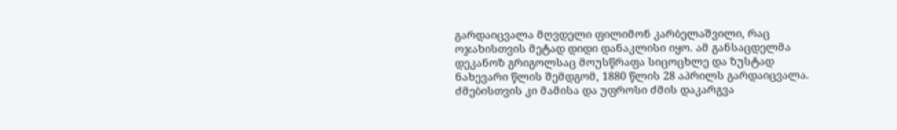გარდაიცვალა მღვდელი ფილიმონ კარბელაშვილი, რაც ოჯახისთვის მეტად დიდი დანაკლისი იყო. ამ განსაცდელმა დეკანოზ გრიგოლსაც მოუსწრაფა სიცოცხლე და ზუსტად ნახევარი წლის შემდგომ, 1880 წლის 28 აპრილს გარდაიცვალა. ძმებისთვის კი მამისა და უფროსი ძმის დაკარგვა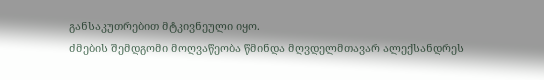განსაკუთრებით მტკივნეული იყო.
ძმების შემდგომი მოღვაწეობა წმინდა მღვდელმთავარ ალექსანდრეს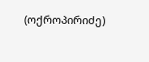(ოქროპირიძე)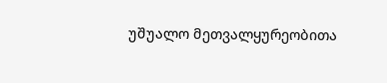უშუალო მეთვალყურეობითა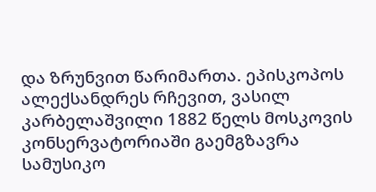და ზრუნვით წარიმართა. ეპისკოპოს ალექსანდრეს რჩევით, ვასილ კარბელაშვილი 1882 წელს მოსკოვის კონსერვატორიაში გაემგზავრა სამუსიკო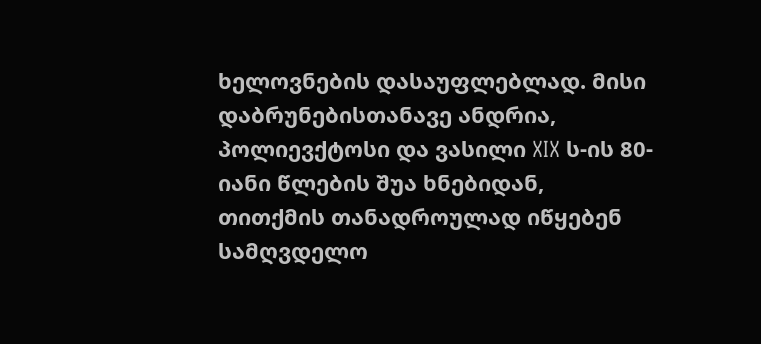ხელოვნების დასაუფლებლად. მისი დაბრუნებისთანავე ანდრია, პოლიევქტოსი და ვასილი XIX ს-ის 80-იანი წლების შუა ხნებიდან, თითქმის თანადროულად იწყებენ სამღვდელო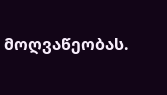მოღვაწეობას.